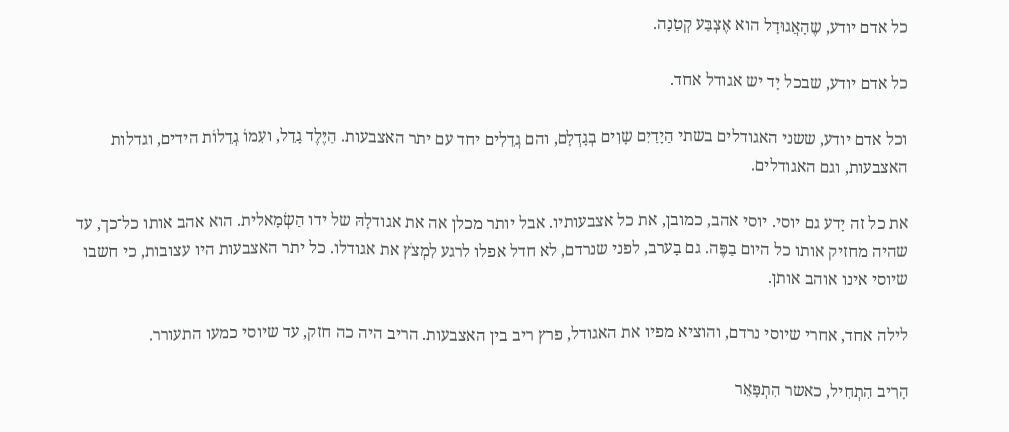כל אדם יודע, שֶהָאֲגוּדָל הוא אֶצְבַּע קְטַנָה.

כל אדם יודע, שבכל יָד יש אגודל אחד.

וכל אדם יודע, ששני האגודלים בשתי הַיָדַיִם שָוִים בְגָדְלָם, והם גְדֵלִים יחד עם יתר האצבעות. הַיֶּלֶד גָדֵל, ועִמוֹ גְדֵלוֹת הידים, וגדלות האצבעות, וגם האגודלים.

את כל זה יָדע גם יוסי. יוסי אהב, כמובן, את כל אצבעותיו. אבל יותר מכלן אה את אגודלָהּ של ידו הַשְׂמָאלית. הוא אהב אותו כל־כך, עד שהיה מחזיק אותו כל היום בַפֶּה. גם בָערב, לפני שנרדם, לא חדל אפלו לרגע לִמְצֹץ את אגודלו. כל יתר האצבעות היו עצובות, כי חשבו שיוסי אינו אוהב אותן.

לילה אחד, אחרי שיוסי נרדם, והוציא מפיו את האגודל, פרץ ריב בין האצבעות. הריב היה כה חזק, עד שיוסי כמעו התעורר.

הָרִיב הִתְחִיל, כאשר הִתְפָּאֵר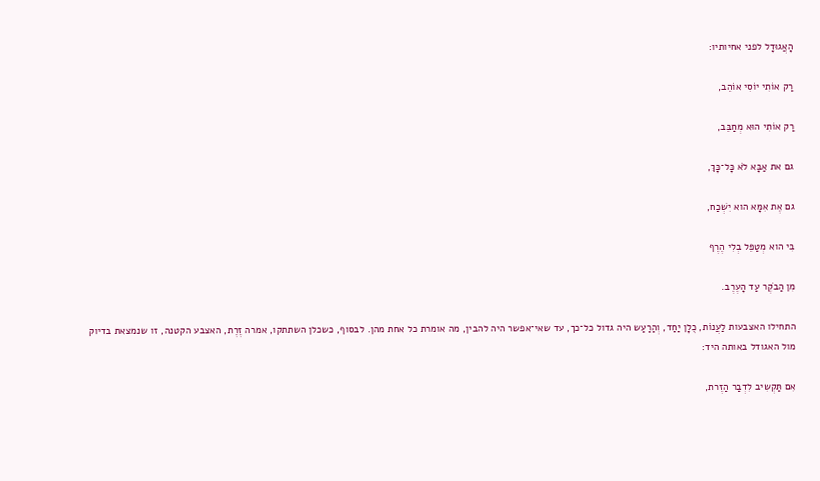הָאֲגוּדָל לפני אחיותיו:

רַק אוֹתִי יוֹסִי אוֹהֵב,

רַק אוֹתִי הוּא מְחַבֵּב,

גם את אַבָּא לֹא כָּל־כָּךְ,

גם אֶת אִמָּא הוא יִשְׁכַח,

בִּי הוא מְטַפֵּל בְלִי הֶרֶף

מִן הַבֹקֶר עַד הָעֶרֶב.

התחילו האצבעות לַעֲנוֹת, כֻלָן יַחַד, וְהַרַעַש היה גדול כל־כך, עד שאי־אפשר היה להבין, מה אומרת כל אחת מהן. לבסוף, כשכלן השתתקו, אמרה זֶרֶת, האצבע הקטנה, זו שנמצאת בדיוק מול האגודל באותה היד:

אִם תַּקְשִיב לִדְבַר הַזֶרת,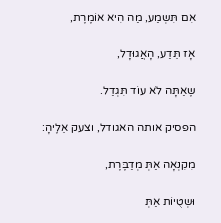אִם תִּשְמַע, מַה הִיא אוֹמֶרֶת,

אָז תֵּדַע, הָאֲגוּדָל,

שֶאַתָּה לֹא עוֹד תִּגְדַל.

הפסיק אותה האגודל, וצעק אֵלֶיהָ:

מִקִנְאָה אַתְּ מְדַבֶּרֶת,

וּשְטֻיוֹת אַתְּ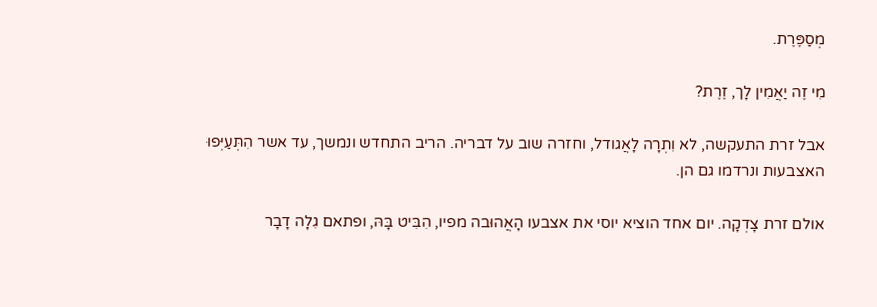מְסַפֶּרֶת.

מִי זֶה יַאֲמִין לָך, זֶרֶת?

אבל זרת התעקשה, לא וִתְרָה לָאֲגודל, וחזרה שוב על דבריה. הריב התחדש ונמשך, עד אשר הִתְּעַיְּפוּ האצבעות ונרדמו גם הן.

אולם זרת צָדְקָה. יום אחד הוציא יוסי את אצבעו הָאֲהוּבה מפיו, הִבִּיט בָּהּ, ופתאם גִלָה דָבָר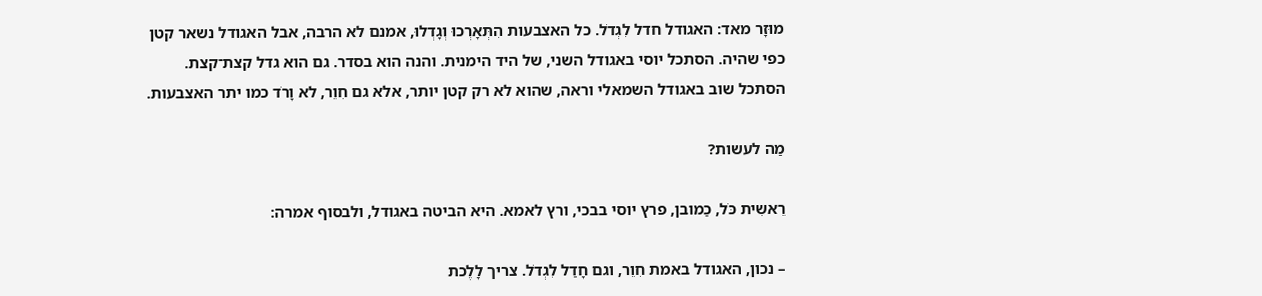מוּזָר מאד: האגודל חדל לִגְדֹל. כל האצבעות הִתְּאָרְכוּ וְגָדְלוּ, אמנם לא הרבה, אבל האגודל נשאר קטן כפי שהיה. הסתכל יוסי באגודל השני, של היד הימנית. והנה הוא בסדר. גם הוא גדל קצת־קצת. הסתכל שוב באגודל השמאלי וראה, שהוא לא רק קטן יותר, אלא גם חִוֵר, לא וָרֹד כמו יתר האצבעות.

מַה לעשות?

רֵאשִית כֹּל, כַמובן, פרץ יוסי בבכי, ורץ לאמא. היא הביטה באגודל, ולבסוף אמרה:

– נכון, האגודל באמת חִוֵר, וגם חָדַל לִגְדֹל. צריך לָלֶכת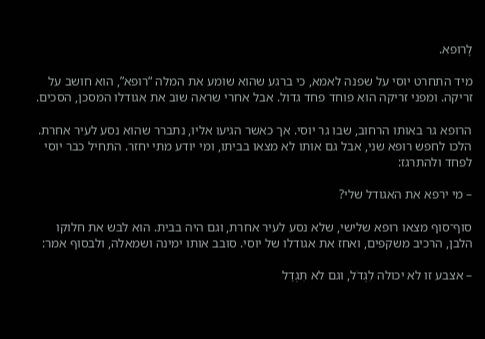לָרופא.

מיד התחרט יוסי על שפנה לאמא, כי ברגע שהוא שומע את המלה “רופא”, הוא חושב על זריקה. ומפני זריקה הוא פוחד פחד גדול. אבל אחרי שראה שוב את אגודלו המסכן, הסכים.

הרופא גר באותו הרחוב, שבו גר יוסי. אך כאשר הגיעו אליו, נתברר שהוא נסע לעיר אחרת. הלכו לחפש רופא שני, אבל גם אותו לא מצאו בביתו, ומי יודע מתי יחזר. התחיל כבר יוסי לפחד ולהתרגז:

– מי ירפא את האגודל שלי?

סוף־סוף מצאו רופא שלישי, שלא נסע לעיר אחרת, וגם היה בבית. הוא לבש את חלוקו הלבן, הרכיב משקפים, ואחז את אגודלו של יוסי. סובב אותו ימינה ושמאלה, ולבסוף אמר:

– אצבע זו לא יכולה לִגְדֹל, וגם לא תִּגְדַל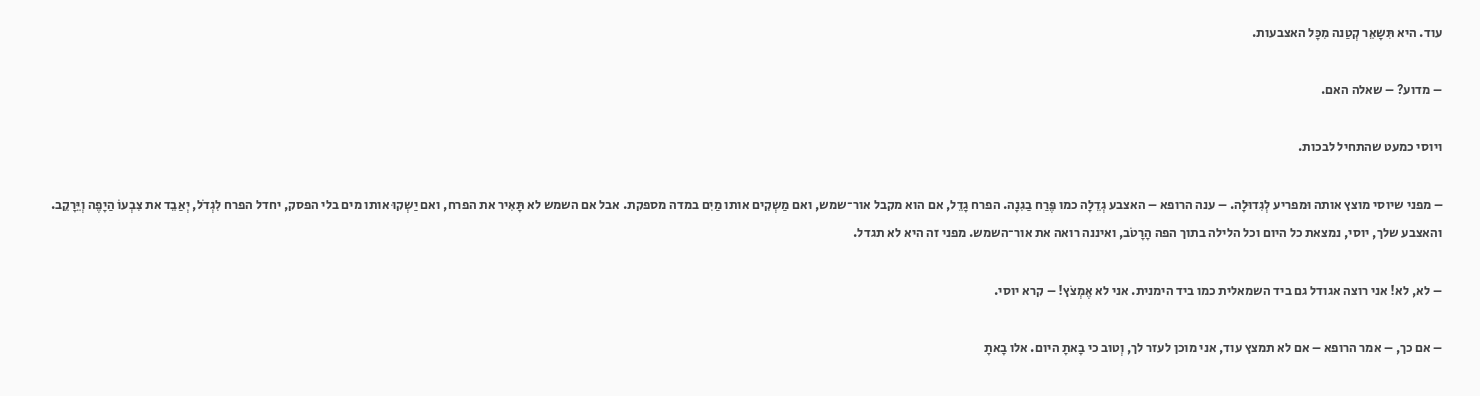עוד. היא תִּשָאֵר קְטַנה מִכָּל האצבעות.

– מדוע? – שאלה האם.

ויוסי כמעט שהתחיל לבכות.

– מפני שיוסי מוצץ אותה וּמפריע לְגִדוּלָה. – ענה הרופא – האצבע גְדֵלָה כמו פֶּרַח בַגִנָה. הפרח גָדֵל, אם הוא מקבל אור־שמש, ואם מַשְקִים אותו מַיִם במדה מספקת. אבל אם השמש לא תָּאִיר את הפרח, ואם יַשְקוּ אותו מים בלי הפסק, יחדל הפרח לִגְדֹל, יְאַבֵד את צִבְעוֹ הַיָפֶה וְיֵּרָקֵב. והאצבע שלך, יוסי, נמצאת כל היום וכל הלילה בתוך הפה הָרָטֹב, ואיננה רואה את אור־השמש. מפני זה היא לא תגדל.

– לא, לא! אני רוצה אגודל גם ביד השמאלית כמו ביד הימנית. אני לא אֶמְצֹץ! – קרא יוסי.

– אם כך, – אמר הרופא – אם לא תמצץ עוד, אני מוכן לעזר לך, וְטוב כי בָאתָ היום. אלו בָאתָ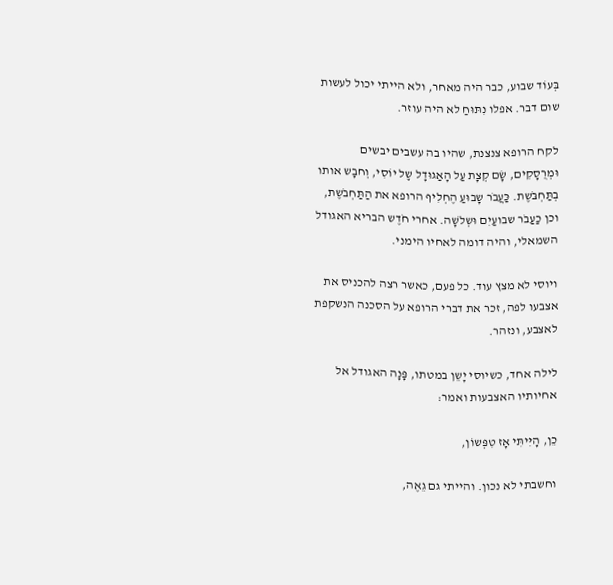בְּעוֹד שבוע, כבר היה מאחר, ולא הייתי יכול לעשות שום דבר. אפלו נִתּוּחַ לא היה עוזר.

לקח הרופא צנצנת, שהיו בה עשבים יבשים וּמְרֻסָקִים, שָׂם קְצָת עַל הָאַגוּדָל שְֶל יוֹסִי, וְחבָש אותו בְתַּחְבֹּשֶת. כַּעֲבֹר שָבוּעַ הֶחְלִיף הרופא את הַתַּחְבֹשֶת, וכן כַעַבֹר שבועַיִם וּשְלֹשָה. אחרי חֹדֶש הבריא האגודל השמאלי, והיה דומה לאחיו הימני.

ויוסי לא מצץ עוד. כל פעם, כאשר רצה להכניס את אצבעו לפה, זכר את דברי הרופא על הסכנה הנשקפת לאצבע, ונזהר.

לילה אחד, כשיוסי יָשֵן במטתו, פָּנָה האגודל אל אחיותיו האצבעות ואמר:

כֵן, הָיִּיתִּי אָז טִפְּשוֹן,

וחשבתי לא נכון. והייתי גם גֵאֶה,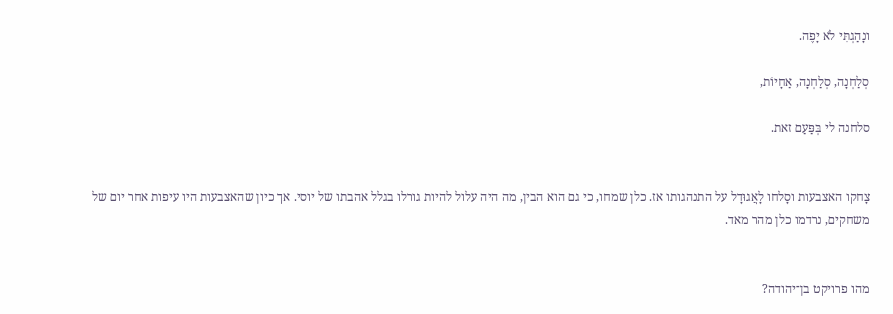ונָהַגְתִּי לֹא יָפֶה.

סְלַחְנָה, סְלַחְנָה, אַחָיוֹת,

סלחנה לי בְּפַּעַם זאת.


צָחקו האצבעות וסָלחו לָאֲגוּדָל על התנהגותו אז. כלן שמחו, כי גם הוא הבין, מה היה עלול להיות גורלו בגלל אהבתו של יוסי. אך כיון שהאצבעות היו עיפות אחר יום של משחקים, נרדמו כלן מהר מאד.


מהו פרויקט בן־יהודה?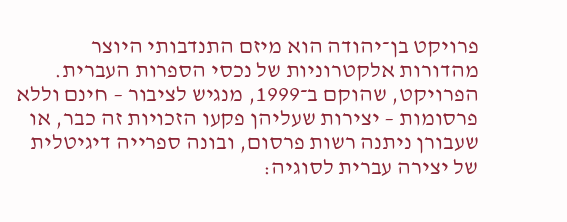פרויקט בן־יהודה הוא מיזם התנדבותי היוצר מהדורות אלקטרוניות של נכסי הספרות העברית. הפרויקט, שהוקם ב־1999, מנגיש לציבור – חינם וללא פרסומות – יצירות שעליהן פקעו הזכויות זה כבר, או שעבורן ניתנה רשות פרסום, ובונה ספרייה דיגיטלית של יצירה עברית לסוגיה: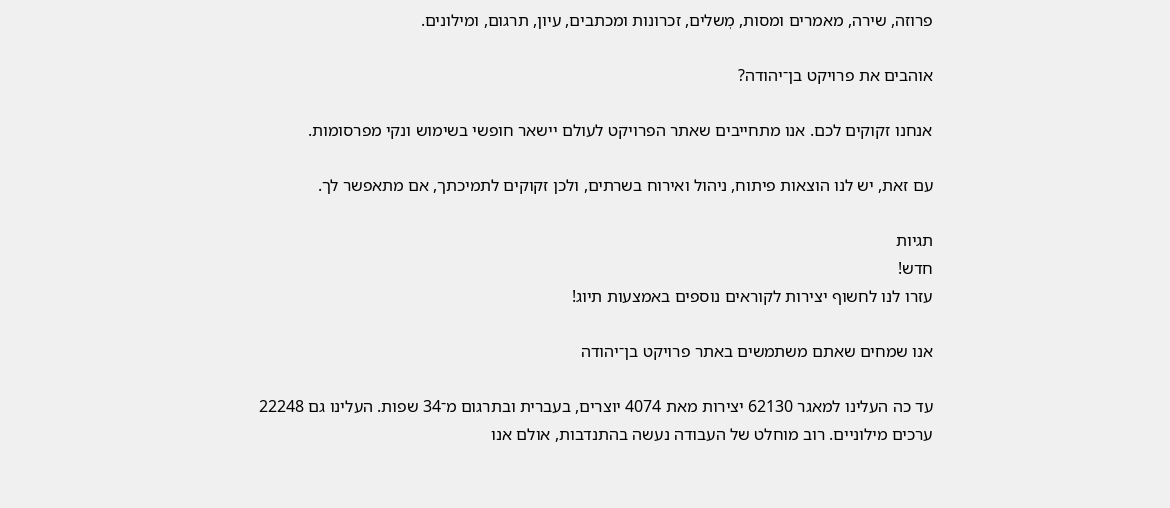פרוזה, שירה, מאמרים ומסות, מְשלים, זכרונות ומכתבים, עיון, תרגום, ומילונים.

אוהבים את פרויקט בן־יהודה?

אנחנו זקוקים לכם. אנו מתחייבים שאתר הפרויקט לעולם יישאר חופשי בשימוש ונקי מפרסומות.

עם זאת, יש לנו הוצאות פיתוח, ניהול ואירוח בשרתים, ולכן זקוקים לתמיכתך, אם מתאפשר לך.

תגיות
חדש!
עזרו לנו לחשוף יצירות לקוראים נוספים באמצעות תיוג!

אנו שמחים שאתם משתמשים באתר פרויקט בן־יהודה

עד כה העלינו למאגר 62130 יצירות מאת 4074 יוצרים, בעברית ובתרגום מ־34 שפות. העלינו גם 22248 ערכים מילוניים. רוב מוחלט של העבודה נעשה בהתנדבות, אולם אנו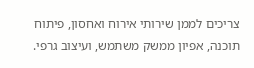צריכים לממן שירותי אירוח ואחסון, פיתוח תוכנה, אפיון ממשק משתמש, ועיצוב גרפי.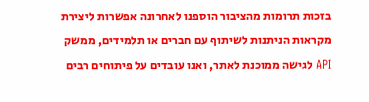בזכות תרומות מהציבור הוספנו לאחרונה אפשרות ליצירת מקראות הניתנות לשיתוף עם חברים או תלמידים, ממשק API לגישה ממוכנת לאתר, ואנו עובדים על פיתוחים רבים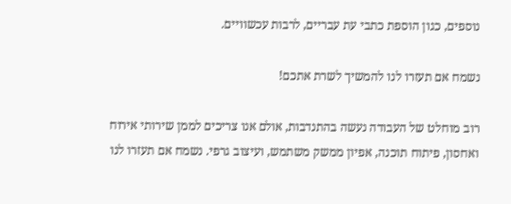נוספים, כגון הוספת כתבי עת עבריים, לרבות עכשוויים.

נשמח אם תעזרו לנו להמשיך לשרת אתכם!

רוב מוחלט של העבודה נעשה בהתנדבות, אולם אנו צריכים לממן שירותי אירוח ואחסון, פיתוח תוכנה, אפיון ממשק משתמש, ועיצוב גרפי. נשמח אם תעזרו לנו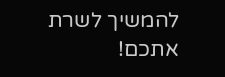להמשיך לשרת אתכם!